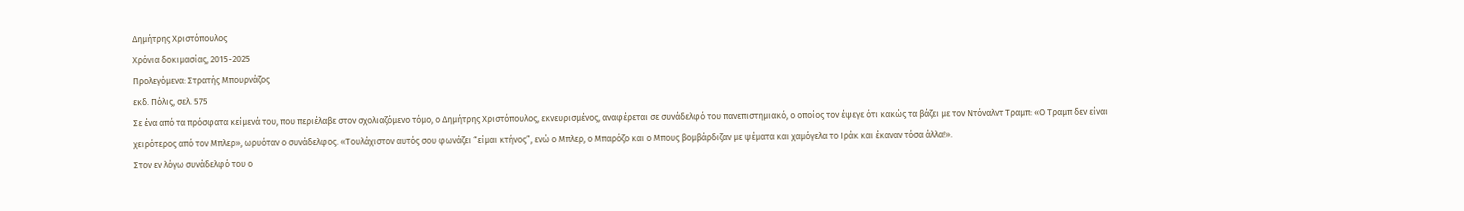Δημήτρης Χριστόπουλος
Χρόνια δοκιμασίας, 2015-2025
Προλεγόμενα: Στρατής Μπουρνάζος
εκδ. Πόλις, σελ. 575
Σε ένα από τα πρόσφατα κείμενά του, που περιέλαβε στον σχολιαζόμενο τόμο, ο Δημήτρης Χριστόπουλος, εκνευρισμένος, αναφέρεται σε συνάδελφό του πανεπιστημιακό, ο οποίος τον έψεγε ότι κακώς τα βάζει με τον Ντόναλντ Τραμπ: «Ο Τραμπ δεν είναι χειρότερος από τον Μπλερ», ωρυόταν ο συνάδελφος. «Τουλάχιστον αυτός σου φωνάζει “είμαι κτήνος”, ενώ ο Μπλερ, ο Μπαρόζο και ο Μπους βομβάρδιζαν με ψέματα και χαμόγελα το Ιράκ και έκαναν τόσα άλλα!».
Στον εν λόγω συνάδελφό του ο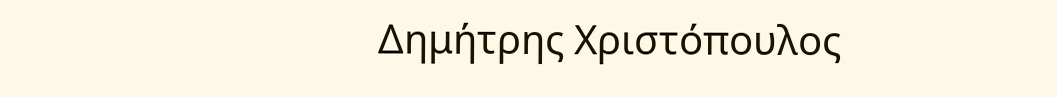Δημήτρης Χριστόπουλος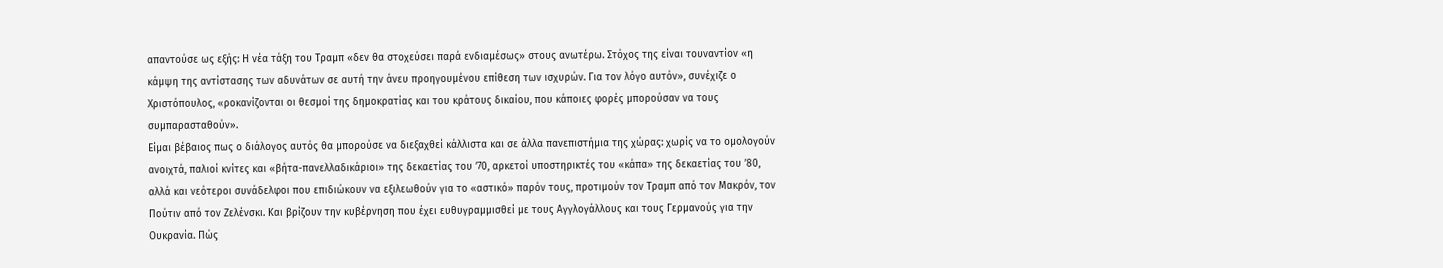απαντούσε ως εξής: Η νέα τάξη του Τραμπ «δεν θα στοχεύσει παρά ενδιαμέσως» στους ανωτέρω. Στόχος της είναι τουναντίον «η κάμψη της αντίστασης των αδυνάτων σε αυτή την άνευ προηγουμένου επίθεση των ισχυρών. Για τον λόγο αυτόν», συνέχιζε ο Χριστόπουλος, «ροκανίζονται οι θεσμοί της δημοκρατίας και του κράτους δικαίου, που κάποιες φορές μπορούσαν να τους συμπαρασταθούν».
Είμαι βέβαιος πως ο διάλογος αυτός θα μπορούσε να διεξαχθεί κάλλιστα και σε άλλα πανεπιστήμια της χώρας: χωρίς να το ομολογούν ανοιχτά, παλιοί κνίτες και «βήτα-πανελλαδικάριοι» της δεκαετίας του ’70, αρκετοί υποστηρικτές του «κάπα» της δεκαετίας του ’80, αλλά και νεότεροι συνάδελφοι που επιδιώκουν να εξιλεωθούν για το «αστικό» παρόν τους, προτιμούν τον Τραμπ από τον Μακρόν, τον Πούτιν από τον Ζελένσκι. Και βρίζουν την κυβέρνηση που έχει ευθυγραμμισθεί με τους Αγγλογάλλους και τους Γερμανούς για την Ουκρανία. Πώς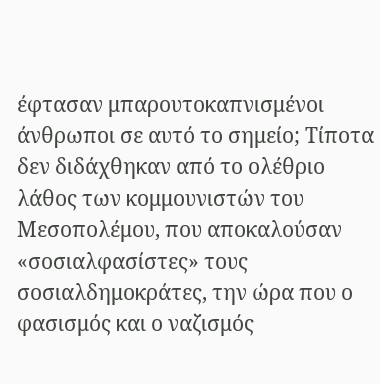έφτασαν μπαρουτοκαπνισμένοι άνθρωποι σε αυτό το σημείο; Τίποτα δεν διδάχθηκαν από το ολέθριο λάθος των κομμουνιστών του Μεσοπολέμου, που αποκαλούσαν «σοσιαλφασίστες» τους σοσιαλδημοκράτες, την ώρα που ο φασισμός και ο ναζισμός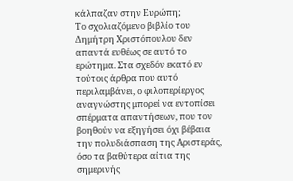κάλπαζαν στην Ευρώπη;
Το σχολιαζόμενο βιβλίο του Δημήτρη Χριστόπουλου δεν απαντά ευθέως σε αυτό το ερώτημα. Στα σχεδόν εκατό εν τούτοις άρθρα που αυτό περιλαμβάνει, ο φιλοπερίεργος αναγνώστης μπορεί να εντοπίσει σπέρματα απαντήσεων, που τον βοηθούν να εξηγήσει όχι βέβαια την πολυδιάσπαση της Αριστεράς, όσο τα βαθύτερα αίτια της σημερινής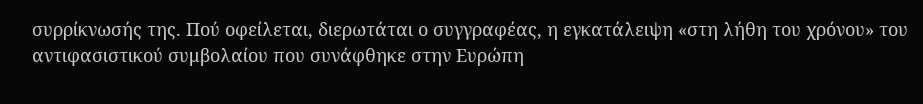συρρίκνωσής της. Πού οφείλεται, διερωτάται ο συγγραφέας, η εγκατάλειψη «στη λήθη του χρόνου» του αντιφασιστικού συμβολαίου που συνάφθηκε στην Ευρώπη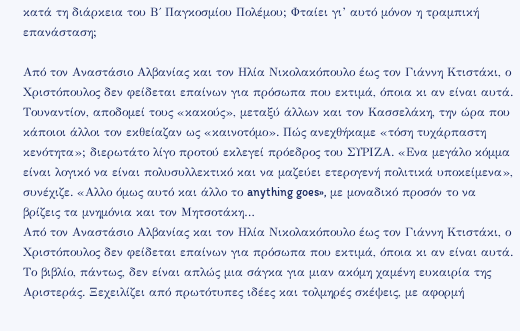κατά τη διάρκεια του Β΄ Παγκοσμίου Πολέμου; Φταίει γι’ αυτό μόνον η τραμπική επανάσταση;

Από τον Αναστάσιο Αλβανίας και τον Ηλία Νικολακόπουλο έως τον Γιάννη Κτιστάκι, ο Χριστόπουλος δεν φείδεται επαίνων για πρόσωπα που εκτιμά, όποια κι αν είναι αυτά. Τουναντίον, αποδομεί τους «κακούς», μεταξύ άλλων και τον Κασσελάκη, την ώρα που κάποιοι άλλοι τον εκθείαζαν ως «καινοτόμο». Πώς ανεχθήκαμε «τόση τυχάρπαστη κενότητα»; διερωτάτο λίγο προτού εκλεγεί πρόεδρος του ΣΥΡΙΖΑ. «Ενα μεγάλο κόμμα είναι λογικό να είναι πολυσυλλεκτικό και να μαζεύει ετερογενή πολιτικά υποκείμενα», συνέχιζε. «Αλλο όμως αυτό και άλλο το anything goes», με μοναδικό προσόν το να βρίζεις τα μνημόνια και τον Μητσοτάκη…
Από τον Αναστάσιο Αλβανίας και τον Ηλία Νικολακόπουλο έως τον Γιάννη Κτιστάκι, ο Χριστόπουλος δεν φείδεται επαίνων για πρόσωπα που εκτιμά, όποια κι αν είναι αυτά.
Το βιβλίο, πάντως, δεν είναι απλώς μια σάγκα για μιαν ακόμη χαμένη ευκαιρία της Αριστεράς. Ξεχειλίζει από πρωτότυπες ιδέες και τολμηρές σκέψεις, με αφορμή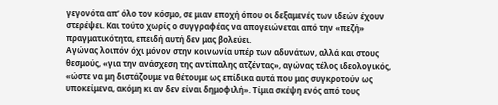γεγονότα απ’ όλο τον κόσμο, σε μιαν εποχή όπου οι δεξαμενές των ιδεών έχουν στερέψει. Και τούτο χωρίς ο συγγραφέας να απογειώνεται από την «πεζή» πραγματικότητα, επειδή αυτή δεν μας βολεύει.
Αγώνας λοιπόν όχι μόνον στην κοινωνία υπέρ των αδυνάτων, αλλά και στους θεσμούς, «για την ανάσχεση της αντίπαλης ατζέντας», αγώνας τέλος ιδεολογικός, «ώστε να μη διστάζουμε να θέτουμε ως επίδικα αυτά που μας συγκροτούν ως υποκείμενα, ακόμη κι αν δεν είναι δημοφιλή». Τίμια σκέψη ενός από τους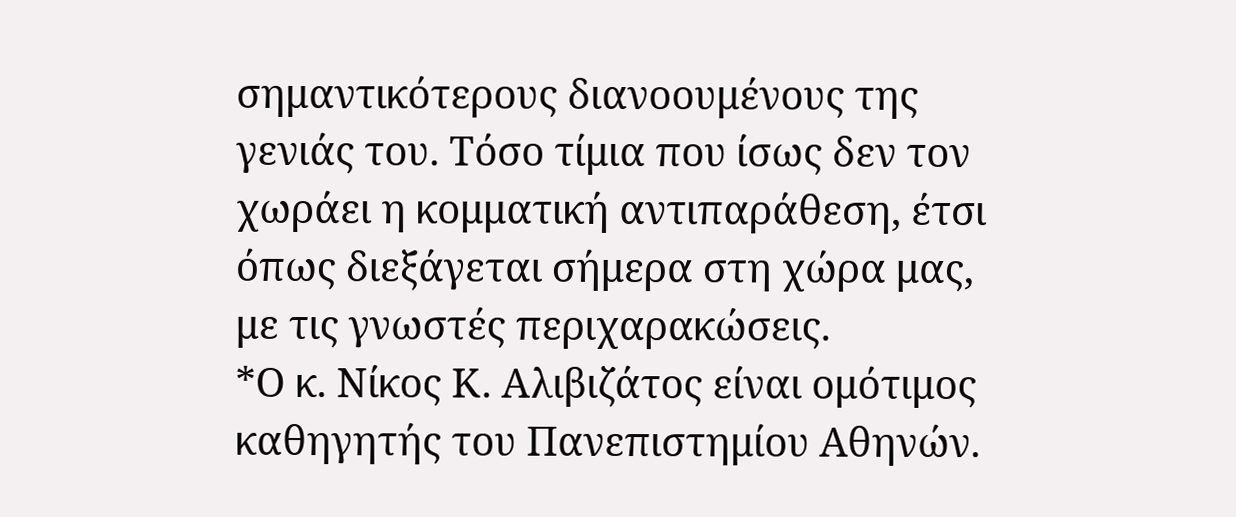σημαντικότερους διανοουμένους της γενιάς του. Τόσο τίμια που ίσως δεν τον χωράει η κομματική αντιπαράθεση, έτσι όπως διεξάγεται σήμερα στη χώρα μας, με τις γνωστές περιχαρακώσεις.
*Ο κ. Νίκος Κ. Αλιβιζάτος είναι ομότιμος καθηγητής του Πανεπιστημίου Αθηνών.